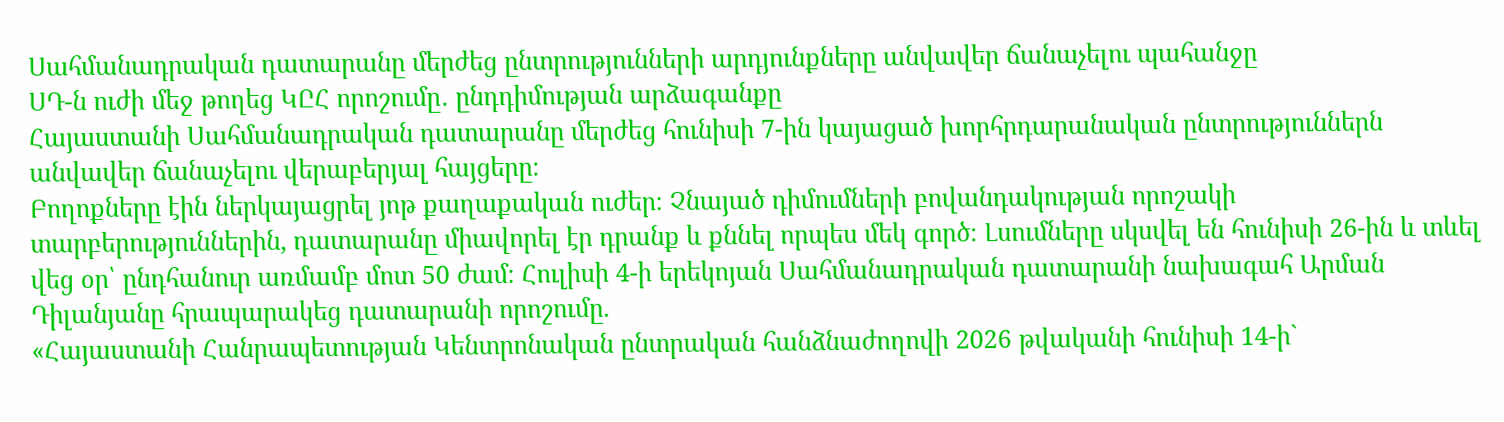Սահմանադրական դատարանը մերժեց ընտրությունների արդյունքները անվավեր ճանաչելու պահանջը
ՍԴ-ն ուժի մեջ թողեց ԿԸՀ որոշումը․ ընդդիմության արձագանքը
Հայաստանի Սահմանադրական դատարանը մերժեց հունիսի 7-ին կայացած խորհրդարանական ընտրություններն անվավեր ճանաչելու վերաբերյալ հայցերը։
Բողոքները էին ներկայացրել յոթ քաղաքական ուժեր։ Չնայած դիմումների բովանդակության որոշակի տարբերություններին, դատարանը միավորել էր դրանք և քննել որպես մեկ գործ։ Լսումները սկսվել են հունիսի 26-ին և տևել վեց օր՝ ընդհանուր առմամբ մոտ 50 ժամ։ Հուլիսի 4-ի երեկոյան Սահմանադրական դատարանի նախագահ Արման Դիլանյանը հրապարակեց դատարանի որոշումը.
«Հայաստանի Հանրապետության Կենտրոնական ընտրական հանձնաժողովի 2026 թվականի հունիսի 14-ի`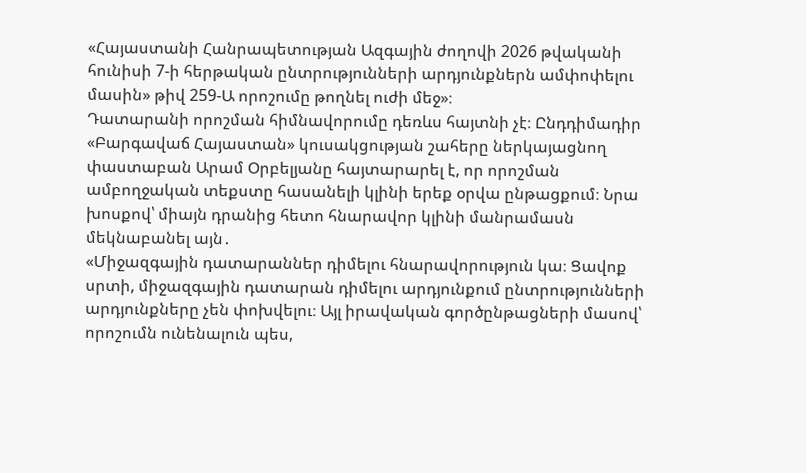«Հայաստանի Հանրապետության Ազգային ժողովի 2026 թվականի հունիսի 7-ի հերթական ընտրությունների արդյունքներն ամփոփելու մասին» թիվ 259-Ա որոշումը թողնել ուժի մեջ»։
Դատարանի որոշման հիմնավորումը դեռևս հայտնի չէ։ Ընդդիմադիր «Բարգավաճ Հայաստան» կուսակցության շահերը ներկայացնող փաստաբան Արամ Օրբելյանը հայտարարել է, որ որոշման ամբողջական տեքստը հասանելի կլինի երեք օրվա ընթացքում։ Նրա խոսքով՝ միայն դրանից հետո հնարավոր կլինի մանրամասն մեկնաբանել այն․
«Միջազգային դատարաններ դիմելու հնարավորություն կա։ Ցավոք սրտի, միջազգային դատարան դիմելու արդյունքում ընտրությունների արդյունքները չեն փոխվելու։ Այլ իրավական գործընթացների մասով՝ որոշումն ունենալուն պես,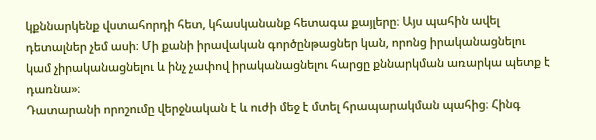կքննարկենք վստահորդի հետ, կհասկանանք հետագա քայլերը։ Այս պահին ավել դետալներ չեմ ասի։ Մի քանի իրավական գործընթացներ կան, որոնց իրականացնելու կամ չիրականացնելու և ինչ չափով իրականացնելու հարցը քննարկման առարկա պետք է դառնա»։
Դատարանի որոշումը վերջնական է և ուժի մեջ է մտել հրապարակման պահից։ Հինգ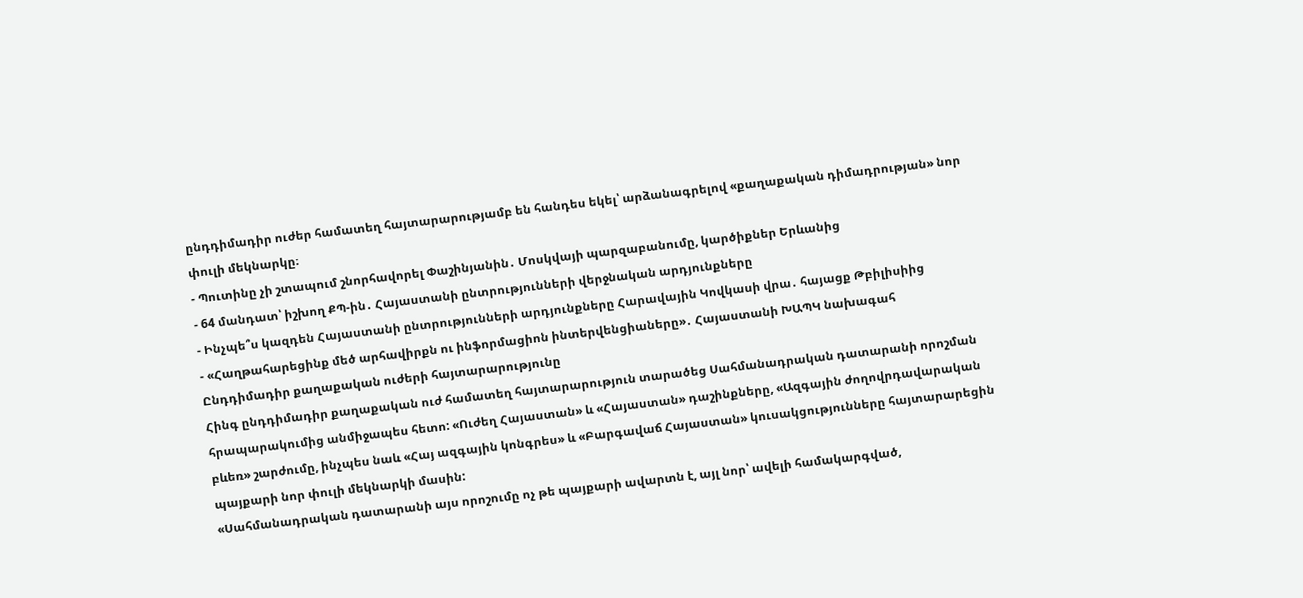ընդդիմադիր ուժեր համատեղ հայտարարությամբ են հանդես եկել՝ արձանագրելով «քաղաքական դիմադրության» նոր փուլի մեկնարկը։
- Պուտինը չի շտապում շնորհավորել Փաշինյանին․ Մոսկվայի պարզաբանումը, կարծիքներ Երևանից
- 64 մանդատ՝ իշխող ՔՊ-ին․ Հայաստանի ընտրությունների վերջնական արդյունքները
- Ինչպե՞ս կազդեն Հայաստանի ընտրությունների արդյունքները Հարավային Կովկասի վրա․ հայացք Թբիլիսիից
- «Հաղթահարեցինք մեծ արհավիրքն ու ինֆորմացիոն ինտերվենցիաները»․ Հայաստանի ԽԱՊԿ նախագահ
Ընդդիմադիր քաղաքական ուժերի հայտարարությունը
Հինգ ընդդիմադիր քաղաքական ուժ համատեղ հայտարարություն տարածեց Սահմանադրական դատարանի որոշման հրապարակումից անմիջապես հետո: «Ուժեղ Հայաստան» և «Հայաստան» դաշինքները, «Ազգային ժողովրդավարական բևեռ» շարժումը, ինչպես նաև «Հայ ազգային կոնգրես» և «Բարգավաճ Հայաստան» կուսակցությունները հայտարարեցին պայքարի նոր փուլի մեկնարկի մասին:
«Սահմանադրական դատարանի այս որոշումը ոչ թե պայքարի ավարտն է, այլ նոր՝ ավելի համակարգված,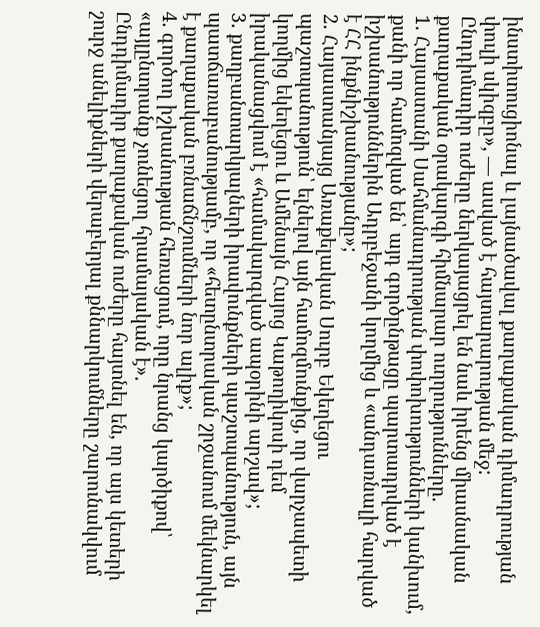ինստիտուցիոնալ և լայնածավալ քաղաքական դիմադրության փուլի սկիզբը», — ասված է հայտարարության մեջ:
Ընդդիմադիր ուժերը ներկայացրել են նաև իրենց միասնական քաղաքական օրակարգի հիմնարար ուղղությունները.
1. Հայաստանի Սահմանադրության փոփոխությունների կանխում, քանի որ համոզված են՝ այդ գործընթացը պարտադրված է իշխանություններին Ադրբեջանի կողմից և «անդառնալի հարված է ՀՀ ինքնիշխանությանը»;
2. Հայաստանյայց Առաքելական Սուրբ Եկեղեցու պաշտպանություն՝ ելնելով այն համոզմունքից, որ վարչապետի կողմից եկեղեցու և Ամենայն Հայոց Կաթողիկոսի դեմ իրականացվում է «համակարգված ապօրինի արշավ»;
3. քաղբանտարկյալների իրավունքների պաշտպանություն, այն պատճառաբանությամբ, որ «հետընտրական շրջանում մեկնարկել է քաղաքական բռնաճնշումների նոր ալիք»;
4. գործող իշխանության հեռացում, որը նրանց կարծիքով՝ «այլընտրանք չունեցող հրամայական է».
Ընդդիմադիր քաղաքական ուժերը հայտնել են, որ այս կետերի շուրջ անելիքների վերաբերյալ քննարկումները շարունակվում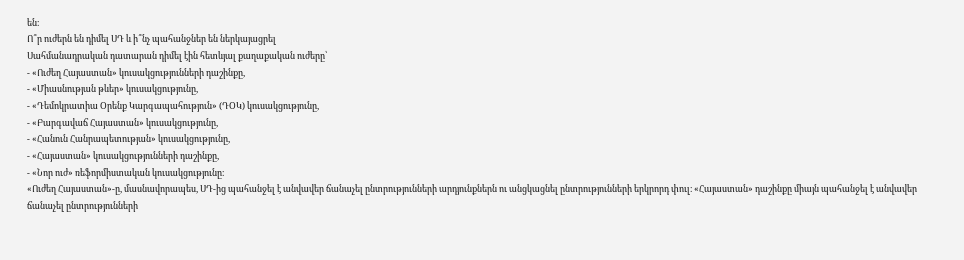են։
Ո՞ր ուժերն են դիմել ՍԴ և ի՞նչ պահանջներ են ներկայացրել
Սահմանադրական դատարան դիմել էին հետևյալ քաղաքական ուժերը՝
- «Ուժեղ Հայաստան» կուսակցությունների դաշինքը,
- «Միասնության թևեր» կուսակցությունը,
- «Դեմոկրատիա Օրենք Կարգապահություն» (ԴՕԿ) կուսակցությունը,
- «Բարգավաճ Հայաստան» կուսակցությունը,
- «Հանուն Հանրապետության» կուսակցությունը,
- «Հայաստան» կուսակցությունների դաշինքը,
- «Նոր ուժ» ռեֆորմիստական կուսակցությունը։
«Ուժեղ Հայաստան»-ը, մասնավորապես, ՍԴ-ից պահանջել է անվավեր ճանաչել ընտրությունների արդյունքներն ու անցկացնել ընտրությունների երկրորդ փուլ։ «Հայաստան» դաշինքը միայն պահանջել է անվավեր ճանաչել ընտրությունների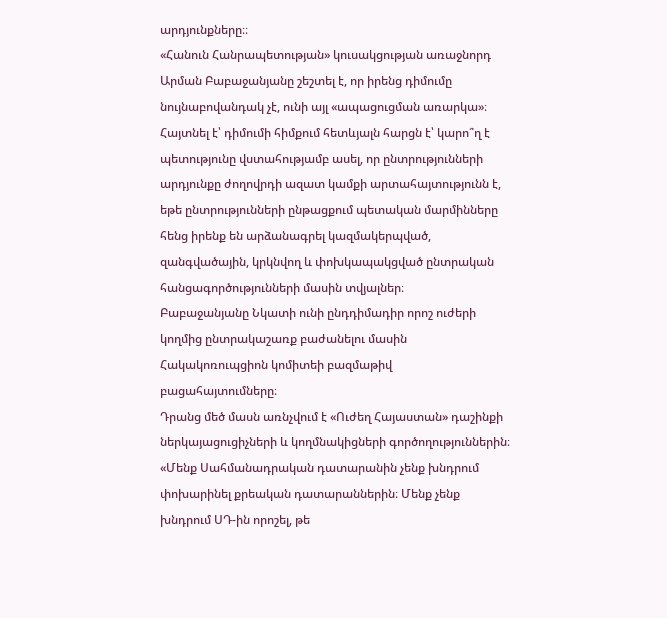արդյունքները։։
«Հանուն Հանրապետության» կուսակցության առաջնորդ Արման Բաբաջանյանը շեշտել է, որ իրենց դիմումը նույնաբովանդակ չէ, ունի այլ «ապացուցման առարկա»։
Հայտնել է՝ դիմումի հիմքում հետևյալն հարցն է՝ կարո՞ղ է պետությունը վստահությամբ ասել, որ ընտրությունների արդյունքը ժողովրդի ազատ կամքի արտահայտությունն է, եթե ընտրությունների ընթացքում պետական մարմինները հենց իրենք են արձանագրել կազմակերպված, զանգվածային, կրկնվող և փոխկապակցված ընտրական հանցագործությունների մասին տվյալներ։
Բաբաջանյանը Նկատի ունի ընդդիմադիր որոշ ուժերի կողմից ընտրակաշառք բաժանելու մասին Հակակոռուպցիոն կոմիտեի բազմաթիվ բացահայտումները։
Դրանց մեծ մասն առնչվում է «Ուժեղ Հայաստան» դաշինքի ներկայացուցիչների և կողմնակիցների գործողություններին։
«Մենք Սահմանադրական դատարանին չենք խնդրում փոխարինել քրեական դատարաններին։ Մենք չենք խնդրում ՍԴ-ին որոշել, թե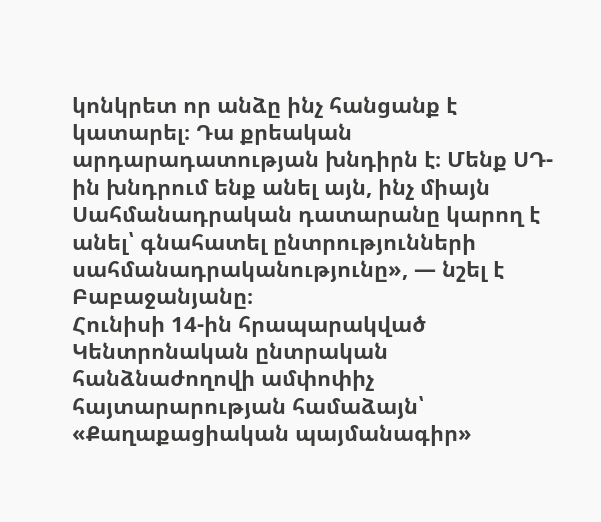կոնկրետ որ անձը ինչ հանցանք է կատարել։ Դա քրեական արդարադատության խնդիրն է։ Մենք ՍԴ-ին խնդրում ենք անել այն, ինչ միայն Սահմանադրական դատարանը կարող է անել՝ գնահատել ընտրությունների սահմանադրականությունը», — նշել է Բաբաջանյանը։
Հունիսի 14-ին հրապարակված Կենտրոնական ընտրական հանձնաժողովի ամփոփիչ հայտարարության համաձայն՝ «Քաղաքացիական պայմանագիր»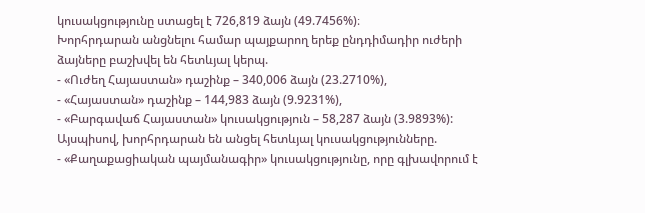կուսակցությունը ստացել է 726,819 ձայն (49.7456%)։
Խորհրդարան անցնելու համար պայքարող երեք ընդդիմադիր ուժերի ձայները բաշխվել են հետևյալ կերպ.
- «Ուժեղ Հայաստան» դաշինք – 340,006 ձայն (23.2710%),
- «Հայաստան» դաշինք – 144,983 ձայն (9.9231%),
- «Բարգավաճ Հայաստան» կուսակցություն – 58,287 ձայն (3.9893%):
Այսպիսով, խորհրդարան են անցել հետևյալ կուսակցությունները.
- «Քաղաքացիական պայմանագիր» կուսակցությունը, որը գլխավորում է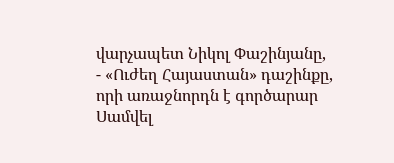վարչապետ Նիկոլ Փաշինյանը,
- «Ուժեղ Հայաստան» դաշինքը, որի առաջնորդն է գործարար Սամվել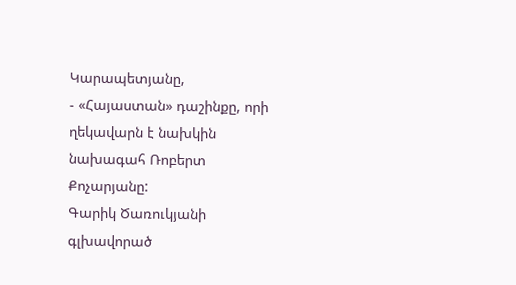Կարապետյանը,
- «Հայաստան» դաշինքը, որի ղեկավարն է նախկին նախագահ Ռոբերտ Քոչարյանը:
Գարիկ Ծառուկյանի գլխավորած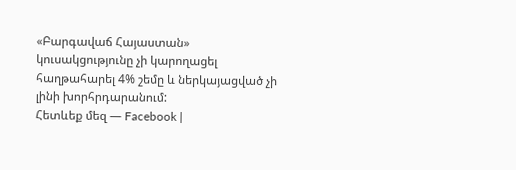«Բարգավաճ Հայաստան» կուսակցությունը չի կարողացել հաղթահարել 4% շեմը և ներկայացված չի լինի խորհրդարանում:
Հետևեք մեզ — Facebook |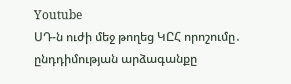Youtube
ՍԴ-ն ուժի մեջ թողեց ԿԸՀ որոշումը․ ընդդիմության արձագանքը